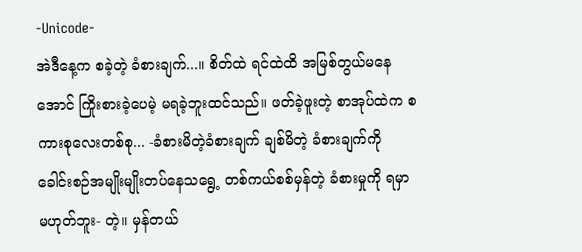-Unicode-
အဲဒီနေ့က စခဲ့တဲ့ ခံစားချက်...။ စိတ်ထဲ ရင်ထဲထိ အမြစ်တွယ်မနေအောင် ကြိုးစားခဲ့ပေမဲ့ မရခဲ့ဘူးထင်သည်။ ဖတ်ခဲ့ဖူးတဲ့ စာအုပ်ထဲက စကားစုလေးတစ်စု... -ခံစားမိတဲ့ခံစားချက် ချစ်မိတဲ့ ခံစားချက်ကို ခေါင်းစဉ်အမျိုးမျိုးတပ်နေသရွေ့ တစ်ကယ်စစ်မှန်တဲ့ ခံစားမှုကို ရမှာ မဟုတ်ဘူး- တဲ့။ မှန်တယ်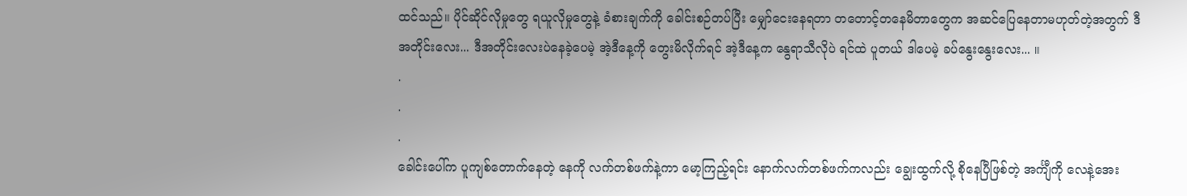ထင်သည်။ ပိုင်ဆိုင်လိုမှုတွေ ရယူလိုမှုတွေနဲ့ ခံစားချက်ကို ခေါင်းစဉ်တပ်ပြီး မျှော်ငေးနေရတာ တတောင့်တနေမိတာတွေက အဆင်ပြေနေတာမဟုတ်တဲ့အတွက် ဒီအတိုင်းလေး... ဒီအတိုင်းလေးပဲနေခဲ့ပေမဲ့ အဲ့ဒီနေ့ကို တွေးမိလိုက်ရင် အဲ့ဒီနေ့က နွေရာသီလိုပဲ ရင်ထဲ ပူတယ် ဒါပေမဲ့ ခပ်နွေးနွေးလေး... ။
.
.
.
ခေါင်းပေါ်က ပူကျစ်တောက်နေတဲ့ နေကို လက်တစ်ဖက်နဲ့ကာ မော့ကြည့်ရင်း နောက်လက်တစ်ဖက်ကလည်း ချွေးထွက်လို့ စိုနေပြီဖြစ်တဲ့ အင်္ကျီကို လေနဲ့အေး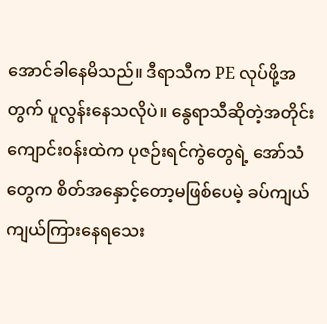အောင်ခါနေမိသည်။ ဒီရာသီက PE လုပ်ဖို့အတွက် ပူလွန်းနေသလိုပဲ။ နွေရာသီဆိုတဲ့အတိုင်း ကျောင်း၀န်းထဲက ပုဇဉ်းရင်ကွဲတွေရဲ့ အော်သံတွေက စိတ်အနှောင့်တော့မဖြစ်ပေမဲ့ ခပ်ကျယ်ကျယ်ကြားနေရသေး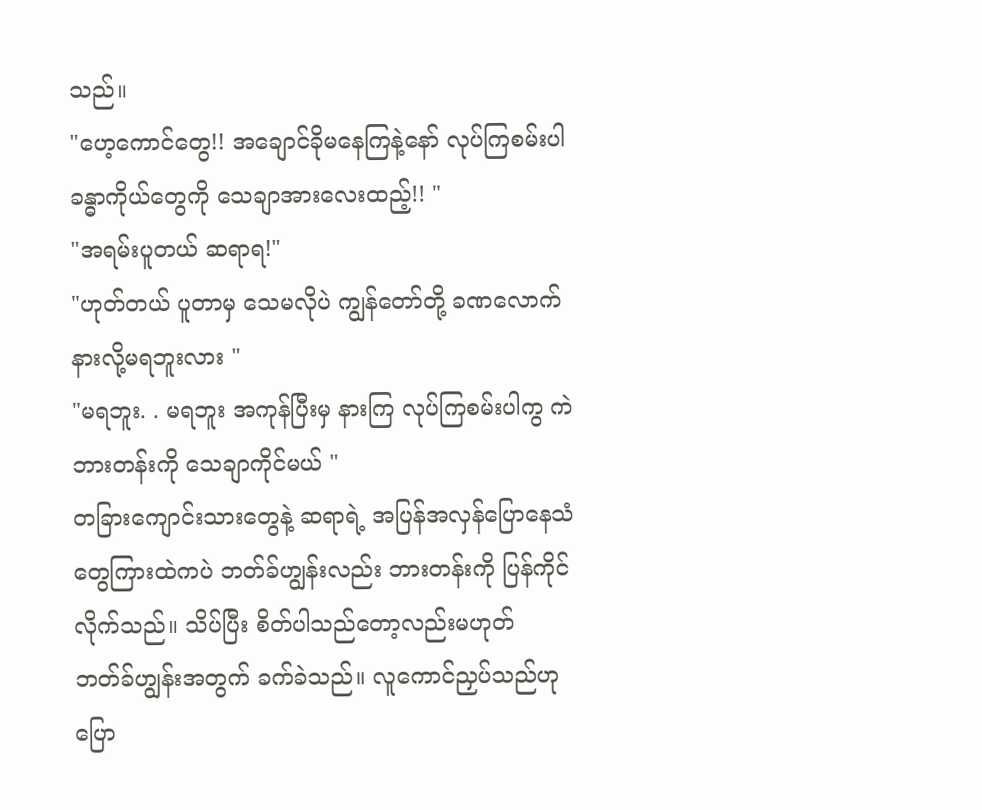သည်။
"ဟေ့ကောင်တွေ!! အချောင်ခိုမနေကြနဲ့နော် လုပ်ကြစမ်းပါ ခန္ဓာကိုယ်တွေကို သေချာအားလေးထည့်!! "
"အရမ်းပူတယ် ဆရာရ!"
"ဟုတ်တယ် ပူတာမှ သေမလိုပဲ ကျွန်တော်တို့ ခဏလောက် နားလို့မရဘူးလား "
"မရဘူး. . မရဘူး အကုန်ပြီးမှ နားကြ လုပ်ကြစမ်းပါကွ ကဲ ဘားတန်းကို သေချာကိုင်မယ် "
တခြားကျောင်းသားတွေနဲ့ ဆရာရဲ့ အပြန်အလှန်ပြောနေသံတွေကြားထဲကပဲ ဘတ်ခ်ဟျွန်းလည်း ဘားတန်းကို ပြန်ကိုင်လိုက်သည်။ သိပ်ပြီး စိတ်ပါသည်တော့လည်းမဟုတ် ဘတ်ခ်ဟျွန်းအတွက် ခက်ခဲသည်။ လူကောင်ညှပ်သည်ဟုပြော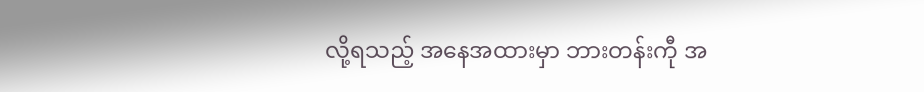လို့ရသည့် အနေအထားမှာ ဘားတန်းကီု အ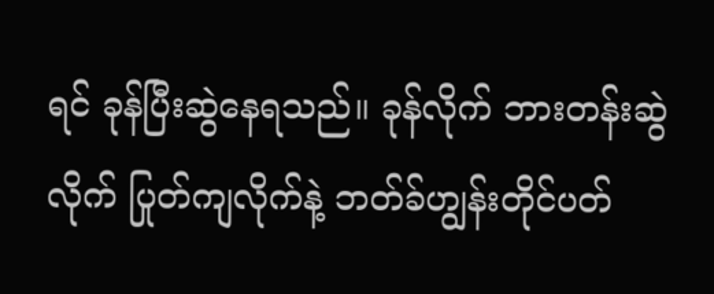ရင် ခုန်ပြီးဆွဲနေရသည်။ ခုန်လိုက် ဘားတန်းဆွဲလိုက် ပြုတ်ကျလိုက်နဲ့ ဘတ်ခ်ဟျွန်းတိုင်ပတ်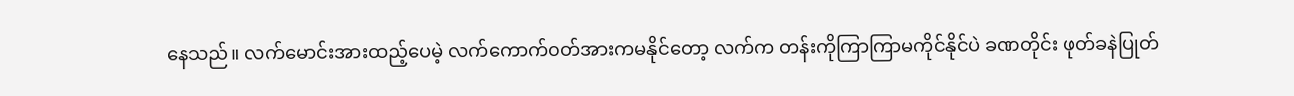နေသည်။ လက်မောင်းအားထည့်ပေမဲ့ လက်ကောက်၀တ်အားကမနိုင်တော့ လက်က တန်းကိုကြာကြာမကိုင်နိုင်ပဲ ခဏတိုင်း ဖုတ်ခနဲပြုတ်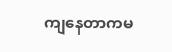ကျနေတာကမ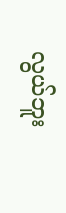လွယ်ဘူး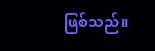ဖြစ်သည်။